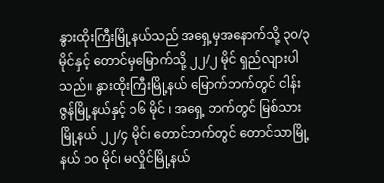နွားထိုးကြီးမြို့နယ်သည် အရှေ့မှအနောက်သို့ ၃၀/၃ မိုင်နှင့် တောင်မှမြောက်သို့ ၂၂/၂ မိုင် ရှည်လျားပါသည်။ နွားထိုးကြီးမြို့နယ် မြောက်ဘက်တွင် ငါန်းဇွန်မြို့နယ်နှင့် ၁၆ မိုင် ၊ အရှေ့ ဘက်တွင် မြစ်သားမြို့နယ် ၂၂/၄ မိုင်၊ တောင်ဘက်တွင် တောင်သာမြို့နယ် ၁၀ မိုင်၊ မလှိုင်မြို့နယ်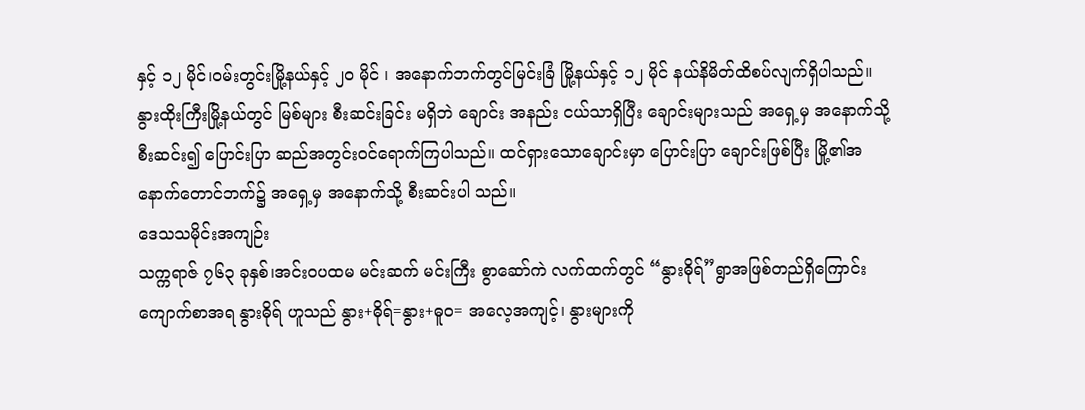နှင့် ၁၂ မိုင်၊ဝမ်းတွင်းမြို့နယ်နှင့် ၂၀ မိုင် ၊ အနောက်ဘက်တွင်မြင်းခြံ မြို့နယ်နှင့် ၁၂ မိုင် နယ်နိမိတ်ထိစပ်လျက်ရှိပါသည်။
နွားထိုးကြီးမြို့နယ်တွင် မြစ်များ စီးဆင်းခြင်း မရှိဘဲ ချောင်း အနည်း ငယ်သာရှိပြီး ချောင်းများသည် အရှေ့မှ အနောက်သို့စီးဆင်း၍ ပြောင်းပြာ ဆည်အတွင်းဝင်ရောက်ကြပါသည်။ ထင်ရှားသောချောင်းမှာ ပြောင်းပြာ ချောင်းဖြစ်ပြီး မြို့၏အနောက်တောင်ဘက်၌ အရှေ့မှ အနောက်သို့ စီးဆင်းပါ သည်။
ဒေသသမိုင်းအကျဉ်း
သက္ကရာဇ် ၇၆၃ ခုနှစ်၊အင်းဝပထမ မင်းဆက် မင်းကြီး စွာဆော်ကဲ လက်ထက်တွင် “နွားဓိုရ်”ရွာအဖြစ်တည်ရှိကြောင်း ကျောက်စာအရ နွားဓိုရ် ဟူသည် နွား+ဓိုရ်=နွား+ဓူဝ= အလေ့အကျင့်၊ နွားများကို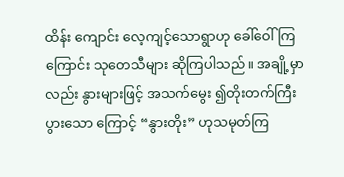ထိန်း ကျောင်း လေ့ကျင့်သောရွာဟု ခေါ်ဝေါ်ကြကြောင်း သုတေသီများ ဆိုကြပါသည်။ အချို့မှာလည်း နွားများဖြင့် အသက်မွေး ၍တိုးတက်ကြီးပွားသော ကြောင့် “နွားတိုး” ဟုသမုတ်ကြ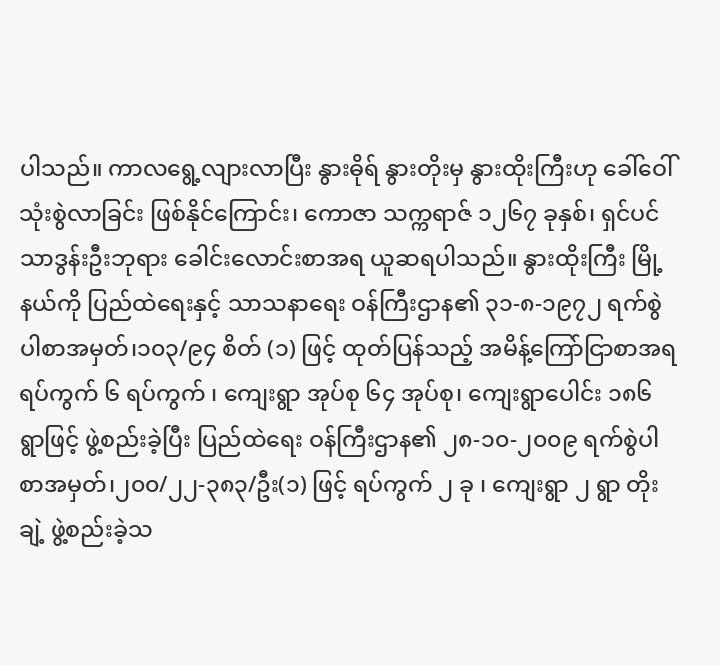ပါသည်။ ကာလရွေ့လျားလာပြီး နွားဓိုရ် နွားတိုးမှ နွားထိုးကြီးဟု ခေါ်ဝေါ် သုံးစွဲလာခြင်း ဖြစ်နိုင်ကြောင်း၊ ကောဇာ သက္ကရာဇ် ၁၂၆၇ ခုနှစ်၊ ရှင်ပင်သာဒွန်းဦးဘုရား ခေါင်းလောင်းစာအရ ယူဆရပါသည်။ နွားထိုးကြီး မြို့နယ်ကို ပြည်ထဲရေးနှင့် သာသနာရေး ဝန်ကြီးဌာန၏ ၃၁-၈-၁၉၇၂ ရက်စွဲပါစာအမှတ်၊၁၀၃/၉၄ စိတ် (၁) ဖြင့် ထုတ်ပြန်သည့် အမိန့်ကြော်ငြာစာအရ ရပ်ကွက် ၆ ရပ်ကွက် ၊ ကျေးရွာ အုပ်စု ၆၄ အုပ်စု၊ ကျေးရွာပေါင်း ၁၈၆ ရွာဖြင့် ဖွဲ့စည်းခဲ့ပြီး ပြည်ထဲရေး ဝန်ကြီးဌာန၏ ၂၈-၁၀-၂၀၀၉ ရက်စွဲပါစာအမှတ်၊၂၀၀/၂၂-၃၈၃/ဦး(၁) ဖြင့် ရပ်ကွက် ၂ ခု ၊ ကျေးရွာ ၂ ရွာ တိုးချဲ့ ဖွဲ့စည်းခဲ့သ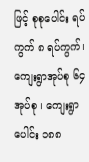ဖြင့် စုစုပေါင်း ရပ်ကွက် ၈ ရပ်ကွက်၊ ကျေးရွာအုပ်စု ၆၄ အုပ်စု ၊ ကျေးရွာပေါင်း ၁၈၈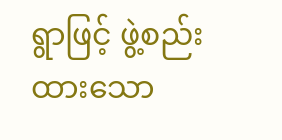ရွာဖြင့် ဖွဲ့စည်း ထားသော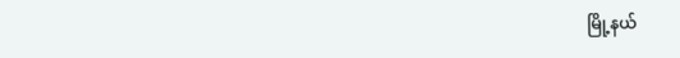မြို့နယ်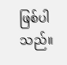ဖြစ်ပါသည်။